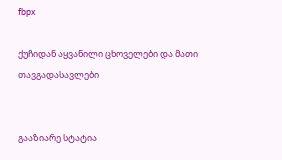fbpx

ქუჩიდან აყვანილი ცხოველები და მათი თავგადასავლები


გააზიარე სტატია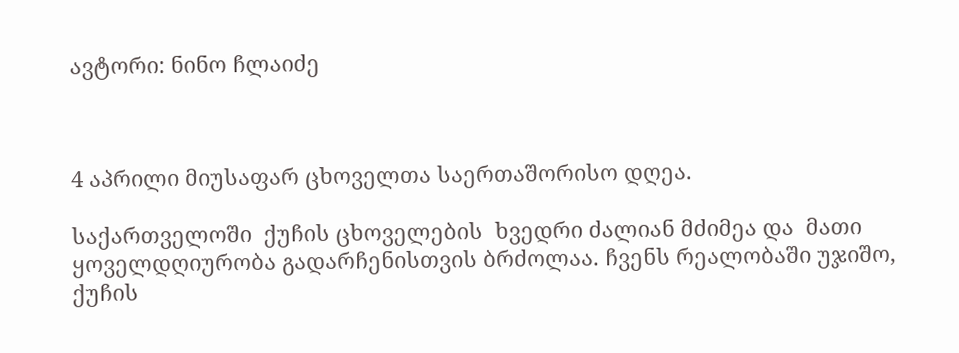ავტორი: ნინო ჩლაიძე



4 აპრილი მიუსაფარ ცხოველთა საერთაშორისო დღეა.

საქართველოში  ქუჩის ცხოველების  ხვედრი ძალიან მძიმეა და  მათი ყოველდღიურობა გადარჩენისთვის ბრძოლაა. ჩვენს რეალობაში უჯიშო, ქუჩის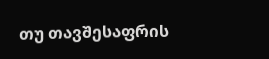თუ თავშესაფრის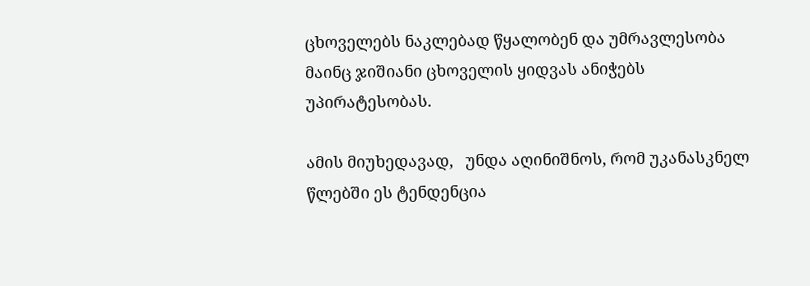ცხოველებს ნაკლებად წყალობენ და უმრავლესობა მაინც ჯიშიანი ცხოველის ყიდვას ანიჭებს უპირატესობას.

ამის მიუხედავად,   უნდა აღინიშნოს, რომ უკანასკნელ წლებში ეს ტენდენცია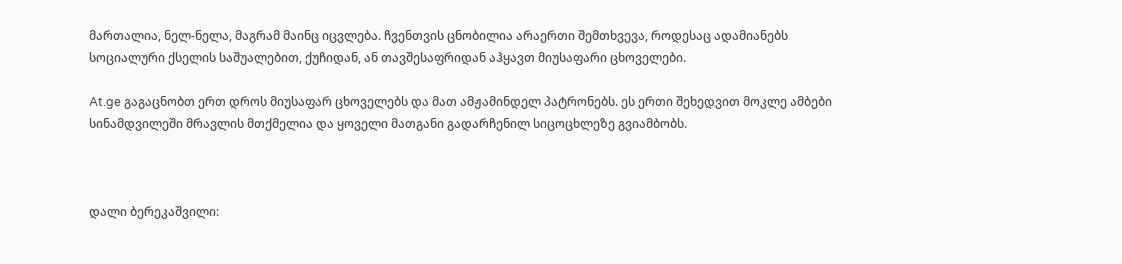მართალია, ნელ-ნელა, მაგრამ მაინც იცვლება. ჩვენთვის ცნობილია არაერთი შემთხვევა, როდესაც ადამიანებს სოციალური ქსელის საშუალებით, ქუჩიდან, ან თავშესაფრიდან აჰყავთ მიუსაფარი ცხოველები.

At.ge გაგაცნობთ ერთ დროს მიუსაფარ ცხოველებს და მათ ამჟამინდელ პატრონებს. ეს ერთი შეხედვით მოკლე ამბები სინამდვილეში მრავლის მთქმელია და ყოველი მათგანი გადარჩენილ სიცოცხლეზე გვიამბობს.



დალი ბერეკაშვილი: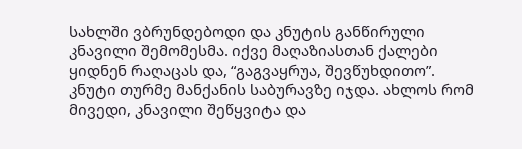სახლში ვბრუნდებოდი და კნუტის განწირული კნავილი შემომესმა. იქვე მაღაზიასთან ქალები ყიდნენ რაღაცას და, “გაგვაყრუა, შევწუხდითო”. კნუტი თურმე მანქანის საბურავზე იჯდა. ახლოს რომ მივედი, კნავილი შეწყვიტა და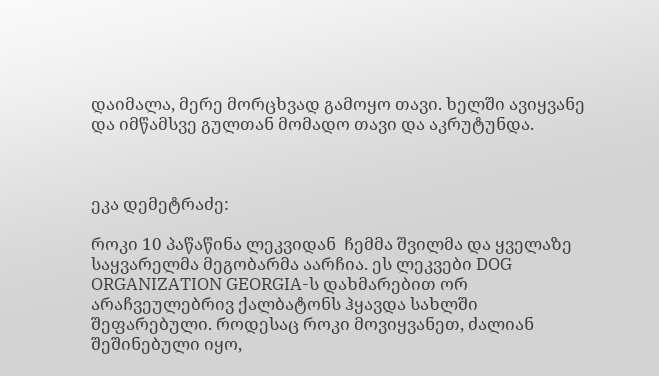დაიმალა, მერე მორცხვად გამოყო თავი. ხელში ავიყვანე და იმწამსვე გულთან მომადო თავი და აკრუტუნდა.



ეკა დემეტრაძე:

როკი 10 პაწაწინა ლეკვიდან  ჩემმა შვილმა და ყველაზე საყვარელმა მეგობარმა აარჩია. ეს ლეკვები DOG ORGANIZATION GEORGIA-ს დახმარებით ორ არაჩვეულებრივ ქალბატონს ჰყავდა სახლში შეფარებული. როდესაც როკი მოვიყვანეთ, ძალიან შეშინებული იყო,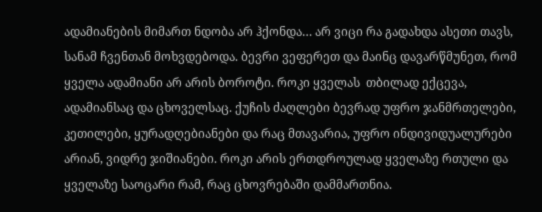ადამიანების მიმართ ნდობა არ ჰქონდა… არ ვიცი რა გადახდა ასეთი თავს, სანამ ჩვენთან მოხვდებოდა. ბევრი ვეფერეთ და მაინც დავარწმუნეთ, რომ ყველა ადამიანი არ არის ბოროტი. როკი ყველას  თბილად ექცევა, ადამიანსაც და ცხოველსაც. ქუჩის ძაღლები ბევრად უფრო ჯანმრთელები, კეთილები, ყურადღებიანები და რაც მთავარია, უფრო ინდივიდუალურები არიან, ვიდრე ჯიშიანები. როკი არის ერთდროულად ყველაზე რთული და ყველაზე საოცარი რამ, რაც ცხოვრებაში დამმართნია.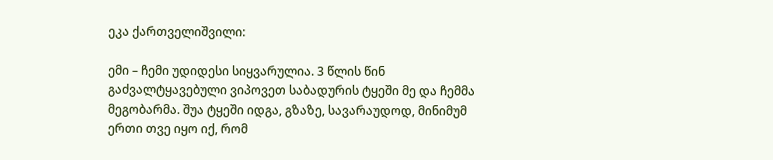ეკა ქართველიშვილი:

ემი – ჩემი უდიდესი სიყვარულია. 3 წლის წინ  გაძვალტყავებული ვიპოვეთ საბადურის ტყეში მე და ჩემმა მეგობარმა. შუა ტყეში იდგა, გზაზე, სავარაუდოდ, მინიმუმ ერთი თვე იყო იქ, რომ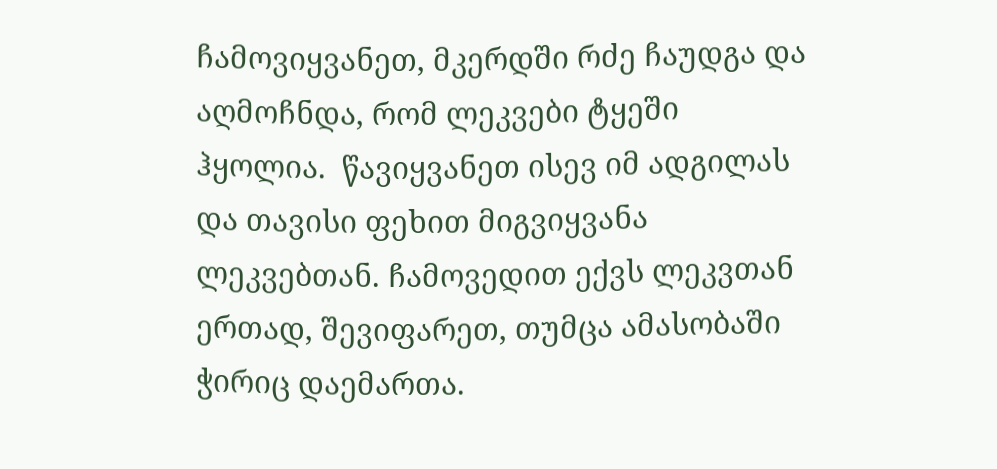ჩამოვიყვანეთ, მკერდში რძე ჩაუდგა და აღმოჩნდა, რომ ლეკვები ტყეში ჰყოლია.  წავიყვანეთ ისევ იმ ადგილას და თავისი ფეხით მიგვიყვანა ლეკვებთან. ჩამოვედით ექვს ლეკვთან ერთად, შევიფარეთ, თუმცა ამასობაში ჭირიც დაემართა.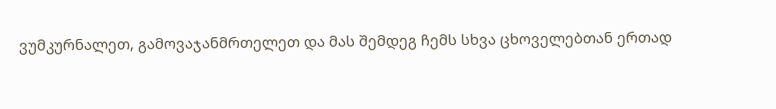ვუმკურნალეთ, გამოვაჯანმრთელეთ და მას შემდეგ ჩემს სხვა ცხოველებთან ერთად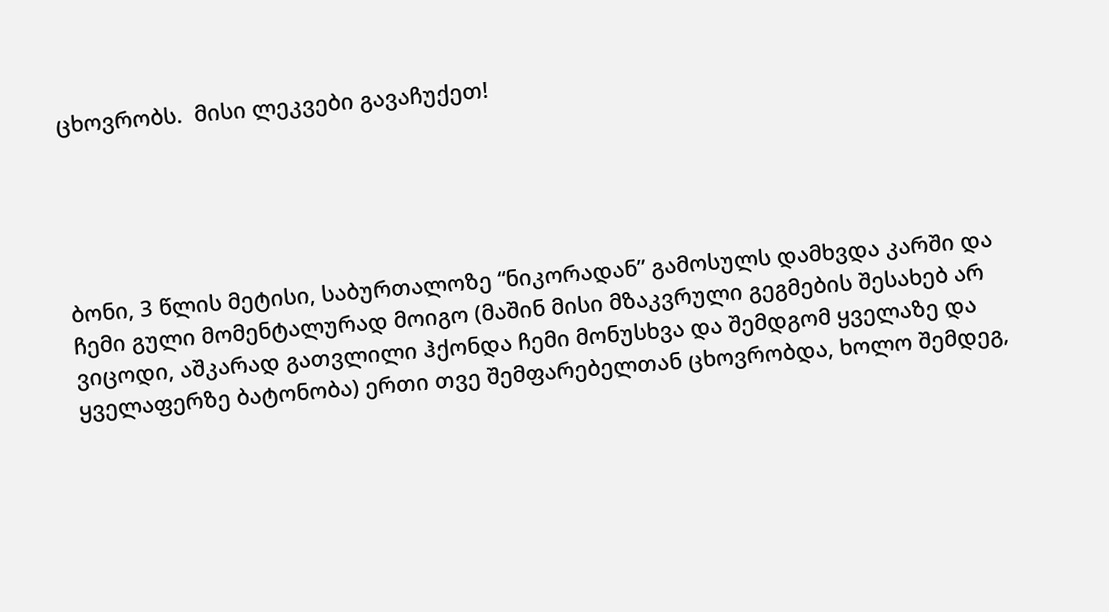ცხოვრობს.  მისი ლეკვები გავაჩუქეთ!





ბონი, 3 წლის მეტისი, საბურთალოზე “ნიკორადან” გამოსულს დამხვდა კარში და ჩემი გული მომენტალურად მოიგო (მაშინ მისი მზაკვრული გეგმების შესახებ არ ვიცოდი, აშკარად გათვლილი ჰქონდა ჩემი მონუსხვა და შემდგომ ყველაზე და ყველაფერზე ბატონობა) ერთი თვე შემფარებელთან ცხოვრობდა, ხოლო შემდეგ,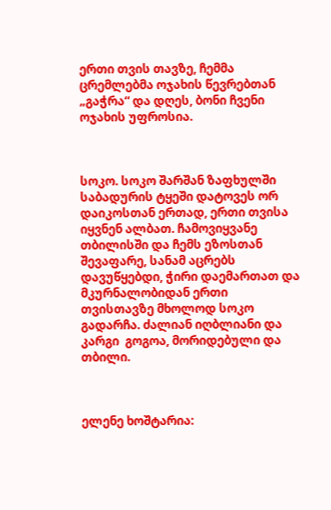ერთი თვის თავზე, ჩემმა ცრემლებმა ოჯახის წევრებთან „გაჭრა“ და დღეს, ბონი ჩვენი ოჯახის უფროსია.



სოკო. სოკო შარშან ზაფხულში საბადურის ტყეში დატოვეს ორ დაიკოსთან ერთად, ერთი თვისა  იყვნენ ალბათ. ჩამოვიყვანე თბილისში და ჩემს ეზოსთან შევაფარე, სანამ აცრებს დავუწყებდი, ჭირი დაემართათ და მკურნალობიდან ერთი თვისთავზე მხოლოდ სოკო გადარჩა. ძალიან იღბლიანი და კარგი  გოგოა, მორიდებული და თბილი.



ელენე ხოშტარია: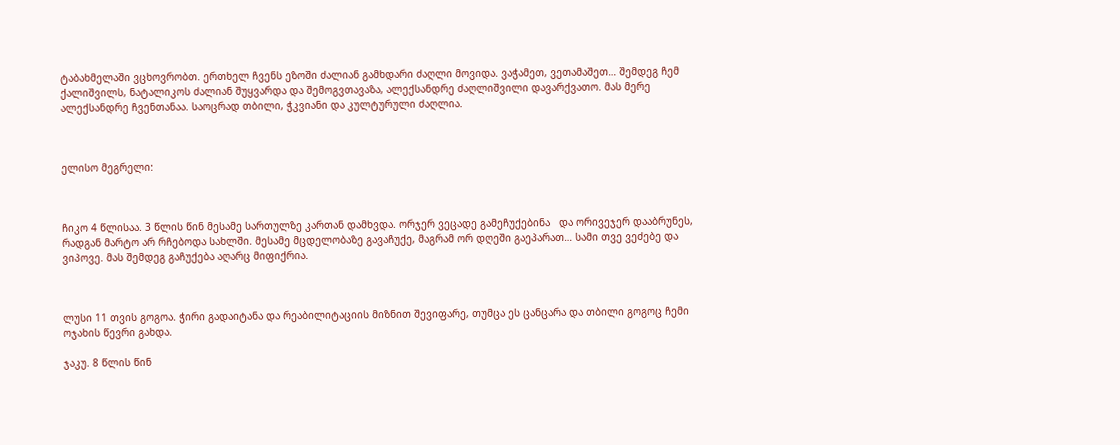ტაბახმელაში ვცხოვრობთ. ერთხელ ჩვენს ეზოში ძალიან გამხდარი ძაღლი მოვიდა. ვაჭამეთ, ვეთამაშეთ… შემდეგ ჩემ ქალიშვილს, ნატალიკოს ძალიან შუყვარდა და შემოგვთავაზა, ალექსანდრე ძაღლიშვილი დავარქვათო. მას მერე ალექსანდრე ჩვენთანაა. საოცრად თბილი, ჭკვიანი და კულტურული ძაღლია.



ელისო მეგრელი:



ჩიკო 4 წლისაა. 3 წლის წინ მესამე სართულზე კართან დამხვდა. ორჯერ ვეცადე გამეჩუქებინა   და ორივეჯერ დააბრუნეს, რადგან მარტო არ რჩებოდა სახლში. მესამე მცდელობაზე გავაჩუქე, მაგრამ ორ დღეში გაეპარათ… სამი თვე ვეძებე და ვიპოვე. მას შემდეგ გაჩუქება აღარც მიფიქრია.



ლუსი 11 თვის გოგოა. ჭირი გადაიტანა და რეაბილიტაციის მიზნით შევიფარე, თუმცა ეს ცანცარა და თბილი გოგოც ჩემი ოჯახის წევრი გახდა.

ჯაკუ. 8 წლის წინ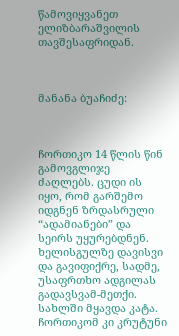წამოვიყვანეთ ელიზბარაშვილის თავშესაფრიდან.



მანანა ბუაჩიძე:



ჩორთიკო 14 წლის წინ გამოვგლიჯე ძაღლებს. ცუდი ის იყო, რომ გარშემო იდგნენ ზრდასრული “ადამიანები” და სეირს უყურებდნენ. ხელისგულზე დავისვი და გავიფიქრე, სადმე, უსაფრთხო ადგილას გადავსვამ-მეთქი. სახლში მყავდა კატა. ჩორთიკომ კი კრუტუნი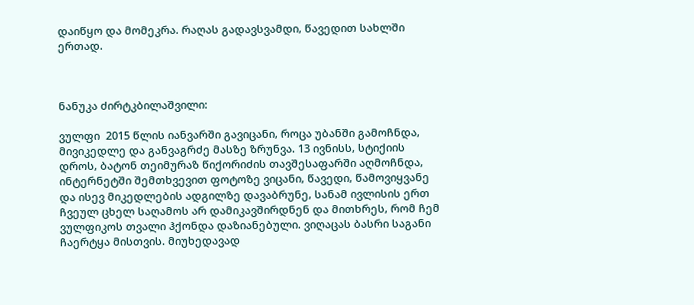დაიწყო და მომეკრა. რაღას გადავსვამდი, წავედით სახლში ერთად.



ნანუკა ძირტკბილაშვილი:

ვულფი  2015 წლის იანვარში გავიცანი, როცა უბანში გამოჩნდა, მივიკედლე და განვაგრძე მასზე ზრუნვა. 13 ივნისს, სტიქიის დროს, ბატონ თეიმურაზ წიქორიძის თავშესაფარში აღმოჩნდა, ინტერნეტში შემთხვევით ფოტოზე ვიცანი, წავედი, წამოვიყვანე და ისევ მიკედლების ადგილზე დავაბრუნე, სანამ ივლისის ერთ ჩვეულ ცხელ საღამოს არ დამიკავშირდნენ და მითხრეს, რომ ჩემ ვულფიკოს თვალი ჰქონდა დაზიანებული. ვიღაცას ბასრი საგანი ჩაერტყა მისთვის. მიუხედავად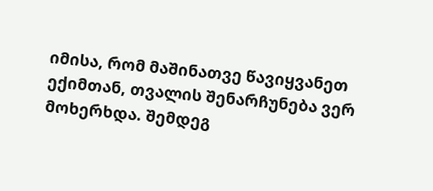იმისა, რომ მაშინათვე წავიყვანეთ ექიმთან, თვალის შენარჩუნება ვერ მოხერხდა. შემდეგ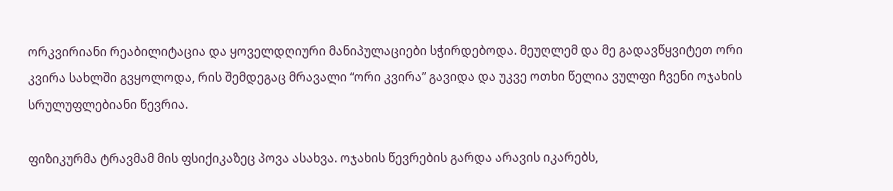ორკვირიანი რეაბილიტაცია და ყოველდღიური მანიპულაციები სჭირდებოდა. მეუღლემ და მე გადავწყვიტეთ ორი კვირა სახლში გვყოლოდა, რის შემდეგაც მრავალი “ორი კვირა” გავიდა და უკვე ოთხი წელია ვულფი ჩვენი ოჯახის სრულუფლებიანი წევრია.

ფიზიკურმა ტრავმამ მის ფსიქიკაზეც პოვა ასახვა. ოჯახის წევრების გარდა არავის იკარებს,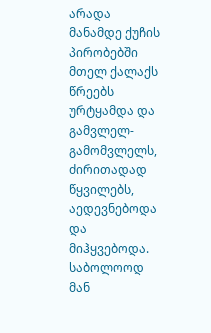არადა მანამდე ქუჩის პირობებში მთელ ქალაქს წრეებს ურტყამდა და გამვლელ-გამომვლელს, ძირითადად წყვილებს, აედევნებოდა და მიჰყვებოდა. საბოლოოდ მან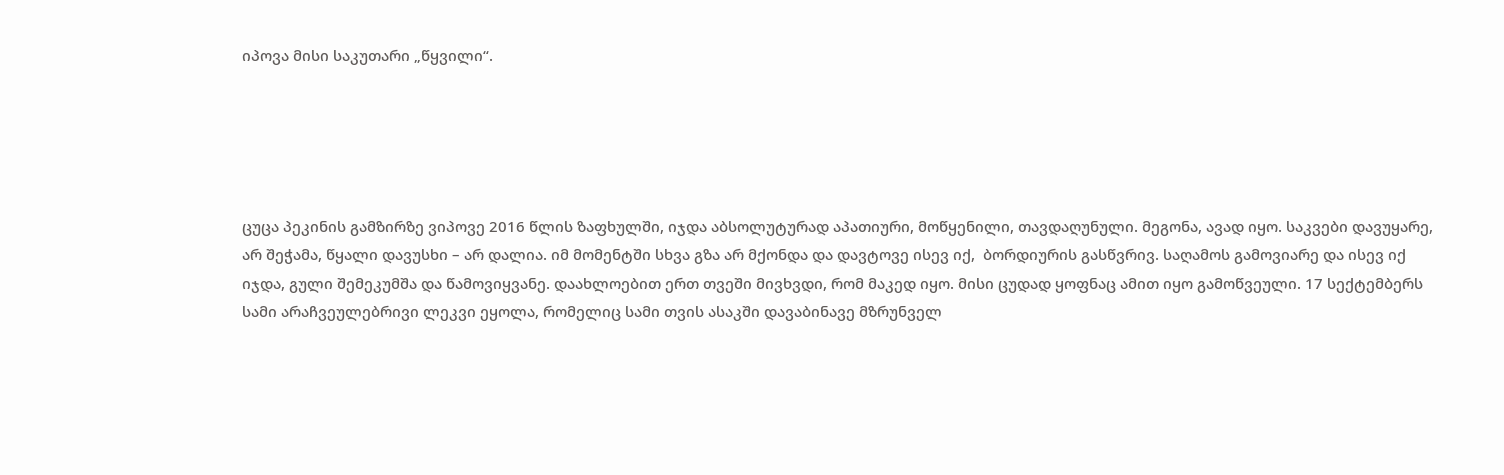იპოვა მისი საკუთარი „წყვილი“.





ცუცა პეკინის გამზირზე ვიპოვე 2016 წლის ზაფხულში, იჯდა აბსოლუტურად აპათიური, მოწყენილი, თავდაღუნული. მეგონა, ავად იყო. საკვები დავუყარე, არ შეჭამა, წყალი დავუსხი – არ დალია. იმ მომენტში სხვა გზა არ მქონდა და დავტოვე ისევ იქ,  ბორდიურის გასწვრივ. საღამოს გამოვიარე და ისევ იქ იჯდა, გული შემეკუმშა და წამოვიყვანე. დაახლოებით ერთ თვეში მივხვდი, რომ მაკედ იყო. მისი ცუდად ყოფნაც ამით იყო გამოწვეული. 17 სექტემბერს სამი არაჩვეულებრივი ლეკვი ეყოლა, რომელიც სამი თვის ასაკში დავაბინავე მზრუნველ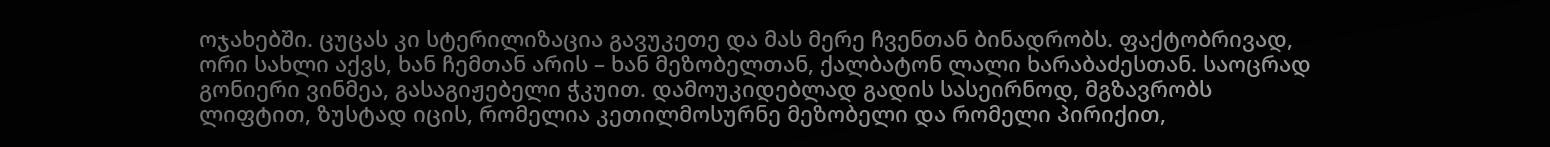ოჯახებში. ცუცას კი სტერილიზაცია გავუკეთე და მას მერე ჩვენთან ბინადრობს. ფაქტობრივად,  ორი სახლი აქვს, ხან ჩემთან არის – ხან მეზობელთან, ქალბატონ ლალი ხარაბაძესთან. საოცრად გონიერი ვინმეა, გასაგიჟებელი ჭკუით. დამოუკიდებლად გადის სასეირნოდ, მგზავრობს ლიფტით, ზუსტად იცის, რომელია კეთილმოსურნე მეზობელი და რომელი პირიქით,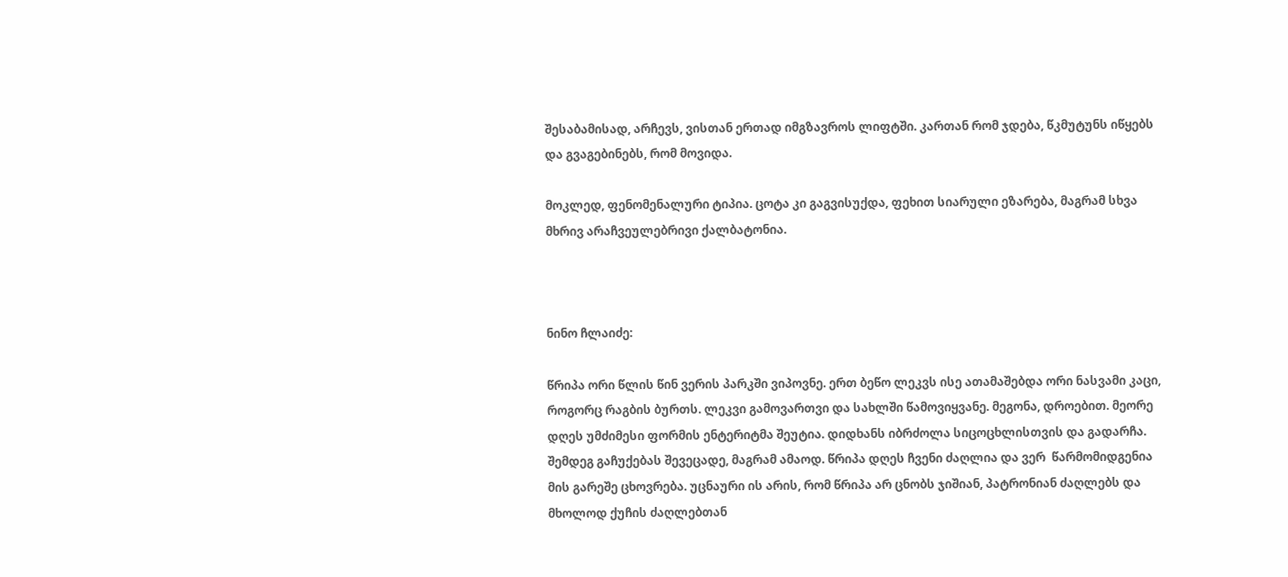შესაბამისად, არჩევს, ვისთან ერთად იმგზავროს ლიფტში. კართან რომ ჯდება, წკმუტუნს იწყებს და გვაგებინებს, რომ მოვიდა.

მოკლედ, ფენომენალური ტიპია. ცოტა კი გაგვისუქდა, ფეხით სიარული ეზარება, მაგრამ სხვა მხრივ არაჩვეულებრივი ქალბატონია.



ნინო ჩლაიძე:

წრიპა ორი წლის წინ ვერის პარკში ვიპოვნე. ერთ ბეწო ლეკვს ისე ათამაშებდა ორი ნასვამი კაცი, როგორც რაგბის ბურთს. ლეკვი გამოვართვი და სახლში წამოვიყვანე. მეგონა, დროებით. მეორე დღეს უმძიმესი ფორმის ენტერიტმა შეუტია. დიდხანს იბრძოლა სიცოცხლისთვის და გადარჩა. შემდეგ გაჩუქებას შევეცადე, მაგრამ ამაოდ. წრიპა დღეს ჩვენი ძაღლია და ვერ  წარმომიდგენია მის გარეშე ცხოვრება. უცნაური ის არის, რომ წრიპა არ ცნობს ჯიშიან, პატრონიან ძაღლებს და მხოლოდ ქუჩის ძაღლებთან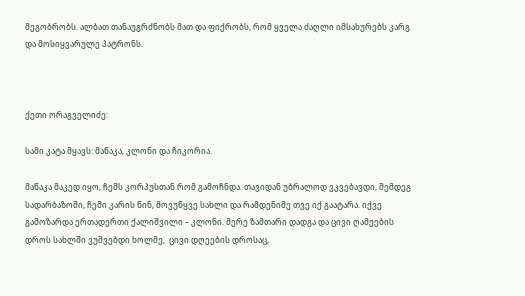მეგობრობს. ალბათ თანაუგრძნობს მათ და ფიქრობს, რომ ყველა ძაღლი იმსახურებს კარგ და მოსიყვარულე პატრონს.



ქეთი ორაგველიძე:

სამი კატა მყავს: მაწაკა, კლონი და ჩიკორია.

მაწაკა მაკედ იყო, ჩემს კორპუსთან რომ გამოჩნდა. თავიდან უბრალოდ ვკვებავდი, შემდეგ სადარბაზოში, ჩემი კარის წინ, მოვუწყვე სახლი და რამდენიმე თვე იქ გაატარა. იქვე გამოზარდა ერთადერთი ქალიშვილი – კლონი. მერე ზამთარი დადგა და ცივი ღამეების დროს სახლში ვუშვებდი ხოლმე,  ცივი დღეების დროსაც,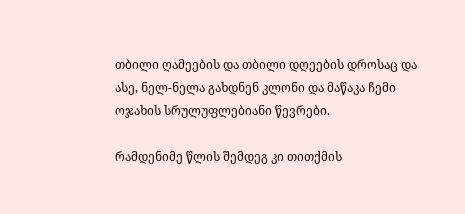თბილი ღამეების და თბილი დღეების დროსაც და ასე, ნელ-ნელა გახდნენ კლონი და მაწაკა ჩემი ოჯახის სრულუფლებიანი წევრები.

რამდენიმე წლის შემდეგ კი თითქმის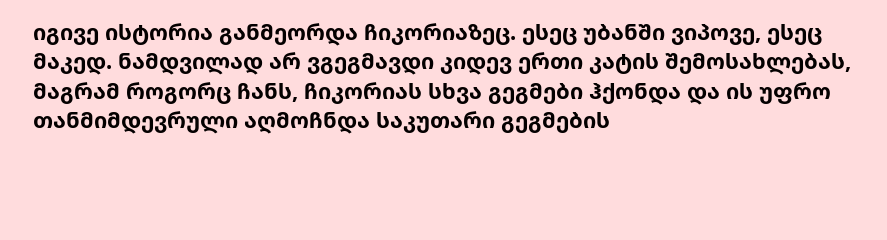იგივე ისტორია განმეორდა ჩიკორიაზეც. ესეც უბანში ვიპოვე, ესეც მაკედ. ნამდვილად არ ვგეგმავდი კიდევ ერთი კატის შემოსახლებას, მაგრამ როგორც ჩანს, ჩიკორიას სხვა გეგმები ჰქონდა და ის უფრო თანმიმდევრული აღმოჩნდა საკუთარი გეგმების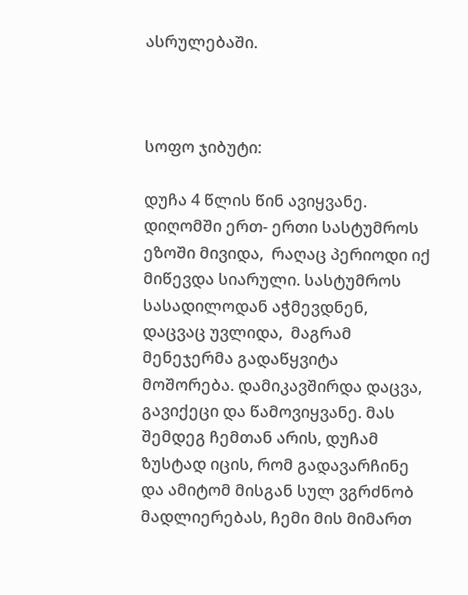ასრულებაში.



სოფო ჯიბუტი:

დუჩა 4 წლის წინ ავიყვანე. დიღომში ერთ- ერთი სასტუმროს ეზოში მივიდა,  რაღაც პერიოდი იქ მიწევდა სიარული. სასტუმროს სასადილოდან აჭმევდნენ, დაცვაც უვლიდა,  მაგრამ მენეჯერმა გადაწყვიტა მოშორება. დამიკავშირდა დაცვა, გავიქეცი და წამოვიყვანე. მას შემდეგ ჩემთან არის, დუჩამ ზუსტად იცის, რომ გადავარჩინე და ამიტომ მისგან სულ ვგრძნობ მადლიერებას, ჩემი მის მიმართ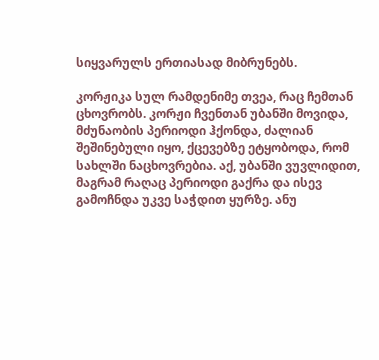სიყვარულს ერთიასად მიბრუნებს.

კორჟიკა სულ რამდენიმე თვეა, რაც ჩემთან ცხოვრობს. კორჟი ჩვენთან უბანში მოვიდა, მძუნაობის პერიოდი ჰქონდა, ძალიან შეშინებული იყო, ქცევებზე ეტყობოდა, რომ სახლში ნაცხოვრებია. აქ, უბანში ვუვლიდით, მაგრამ რაღაც პერიოდი გაქრა და ისევ გამოჩნდა უკვე საჭდით ყურზე. ანუ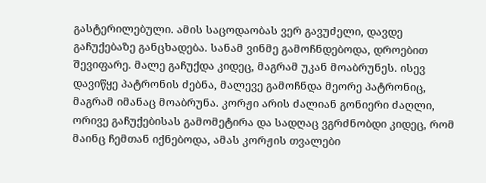გასტერილებული. ამის საცოდაობას ვერ გავუძელი, დავდე გაჩუქებაზე განცხადება. სანამ ვინმე გამოჩნდებოდა, დროებით შევიფარე. მალე გაჩუქდა კიდეც, მაგრამ უკან მოაბრუნეს. ისევ დავიწყე პატრონის ძებნა, მალევე გამოჩნდა მეორე პატრონიც, მაგრამ იმანაც მოაბრუნა. კორჟი არის ძალიან გონიერი ძაღლი, ორივე გაჩუქებისას გამომეტირა და სადღაც ვგრძნობდი კიდეც, რომ მაინც ჩემთან იქნებოდა, ამას კორჟის თვალები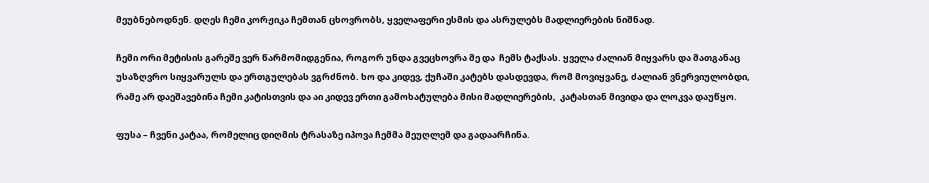მეუბნებოდნენ. დღეს ჩემი კორჟიკა ჩემთან ცხოვრობს, ყველაფერი ესმის და ასრულებს მადლიერების ნიშნად.

ჩემი ორი მეტისის გარეშე ვერ წარმომიდგენია, როგორ უნდა გვეცხოვრა მე და  ჩემს ტაქსას. ყველა ძალიან მიყვარს და მათგანაც უსაზღვრო სიყვარულს და ერთგულებას ვგრძნობ. ხო და კიდევ, ქუჩაში კატებს დასდევდა, რომ მოვიყვანე, ძალიან ვნერვიულობდი, რამე არ დაეშავებინა ჩემი კატისთვის და აი კიდევ ერთი გამოხატულება მისი მადლიერების,  კატასთან მივიდა და ლოკვა დაუწყო.

ფუსა – ჩვენი კატაა, რომელიც დიღმის ტრასაზე იპოვა ჩემმა მეუღლემ და გადაარჩინა.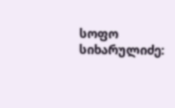სოფო სიხარულიძე: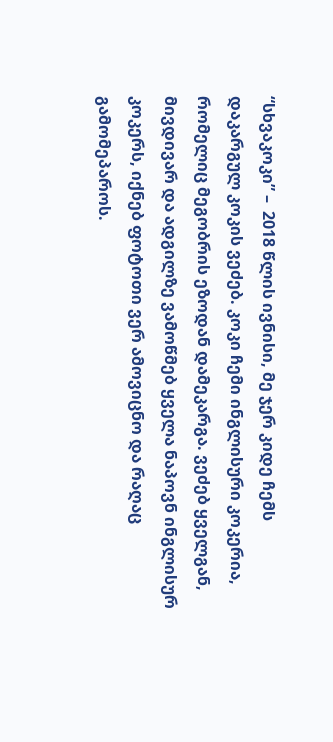“სხვაკოკი” –  2018 წლის ივნისი, მე ჯერ კიდე ჩემს დაკარგულ კოკის ვეძებ. კოკი ჩემი ინგლისური კოკერია, რომელიც მეგობრის ეზოდან დამეკარგა. ვეძებ ყველგან, მივდივარ და ადგილზე ვამოწმებ ყველა ნაპოვნ ინგლისურ კოკერს, იქნებ ფოტოთი ვერ ამოვიცნო და რაღაც გამომეპაროს.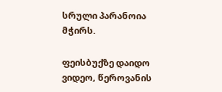სრული პარანოია მჭირს.

ფეისბუქზე დაიდო ვიდეო, წეროვანის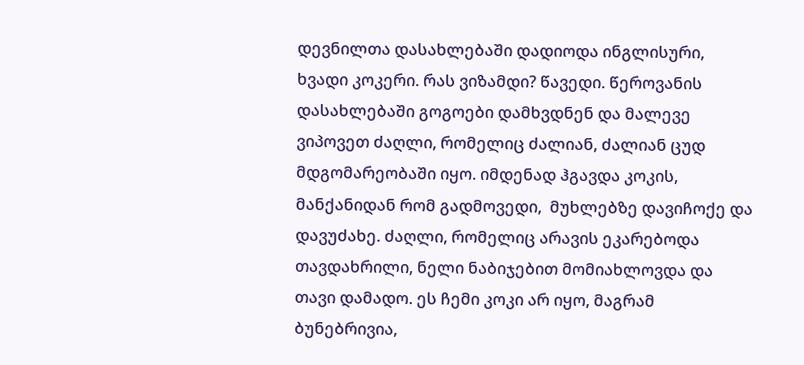დევნილთა დასახლებაში დადიოდა ინგლისური,  ხვადი კოკერი. რას ვიზამდი? წავედი. წეროვანის დასახლებაში გოგოები დამხვდნენ და მალევე ვიპოვეთ ძაღლი, რომელიც ძალიან, ძალიან ცუდ მდგომარეობაში იყო. იმდენად ჰგავდა კოკის, მანქანიდან რომ გადმოვედი,  მუხლებზე დავიჩოქე და დავუძახე. ძაღლი, რომელიც არავის ეკარებოდა თავდახრილი, ნელი ნაბიჯებით მომიახლოვდა და თავი დამადო. ეს ჩემი კოკი არ იყო, მაგრამ ბუნებრივია,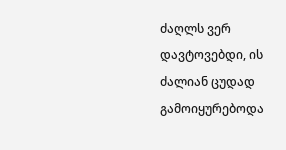ძაღლს ვერ დავტოვებდი, ის ძალიან ცუდად გამოიყურებოდა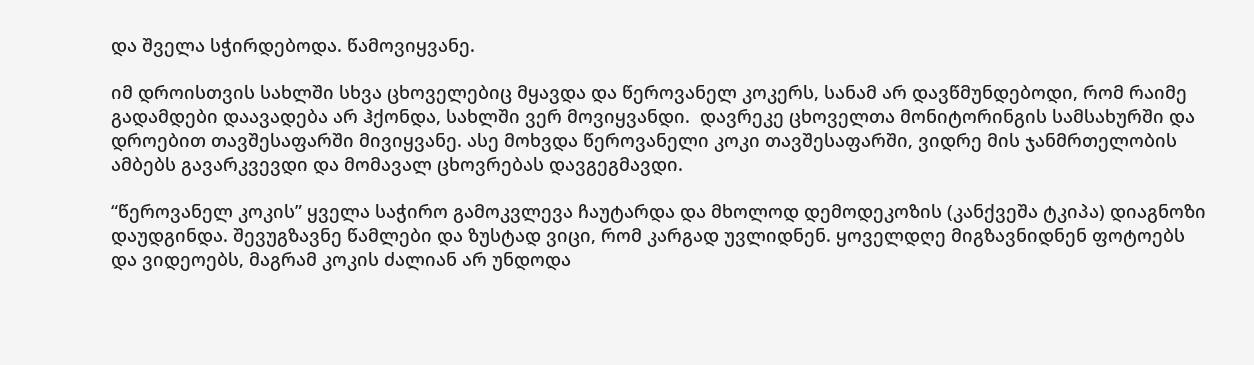და შველა სჭირდებოდა. წამოვიყვანე.

იმ დროისთვის სახლში სხვა ცხოველებიც მყავდა და წეროვანელ კოკერს, სანამ არ დავწმუნდებოდი, რომ რაიმე გადამდები დაავადება არ ჰქონდა, სახლში ვერ მოვიყვანდი.  დავრეკე ცხოველთა მონიტორინგის სამსახურში და დროებით თავშესაფარში მივიყვანე. ასე მოხვდა წეროვანელი კოკი თავშესაფარში, ვიდრე მის ჯანმრთელობის ამბებს გავარკვევდი და მომავალ ცხოვრებას დავგეგმავდი.

“წეროვანელ კოკის” ყველა საჭირო გამოკვლევა ჩაუტარდა და მხოლოდ დემოდეკოზის (კანქვეშა ტკიპა) დიაგნოზი დაუდგინდა. შევუგზავნე წამლები და ზუსტად ვიცი, რომ კარგად უვლიდნენ. ყოველდღე მიგზავნიდნენ ფოტოებს და ვიდეოებს, მაგრამ კოკის ძალიან არ უნდოდა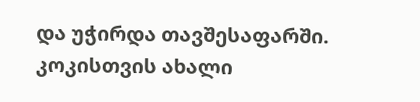და უჭირდა თავშესაფარში. კოკისთვის ახალი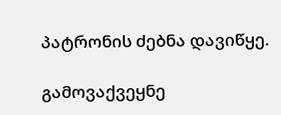პატრონის ძებნა დავიწყე.

გამოვაქვეყნე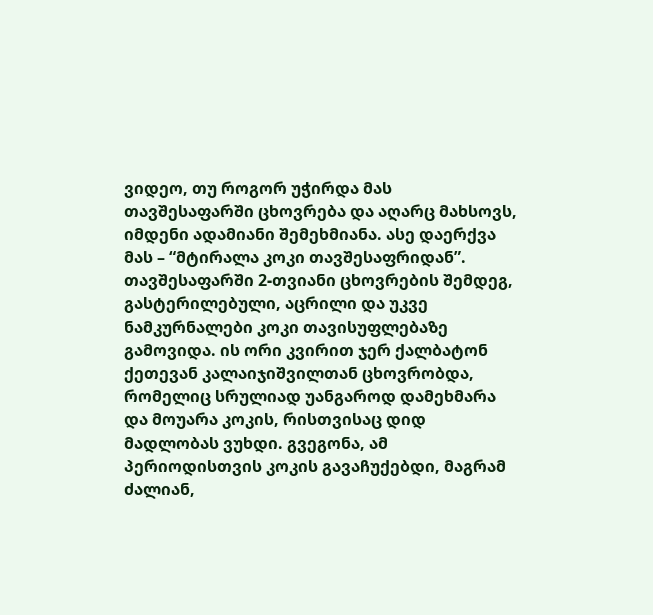ვიდეო, თუ როგორ უჭირდა მას თავშესაფარში ცხოვრება და აღარც მახსოვს, იმდენი ადამიანი შემეხმიანა. ასე დაერქვა მას – “მტირალა კოკი თავშესაფრიდან”. თავშესაფარში 2-თვიანი ცხოვრების შემდეგ, გასტერილებული, აცრილი და უკვე ნამკურნალები კოკი თავისუფლებაზე გამოვიდა. ის ორი კვირით ჯერ ქალბატონ ქეთევან კალაიჯიშვილთან ცხოვრობდა, რომელიც სრულიად უანგაროდ დამეხმარა და მოუარა კოკის, რისთვისაც დიდ მადლობას ვუხდი. გვეგონა, ამ პერიოდისთვის კოკის გავაჩუქებდი, მაგრამ ძალიან,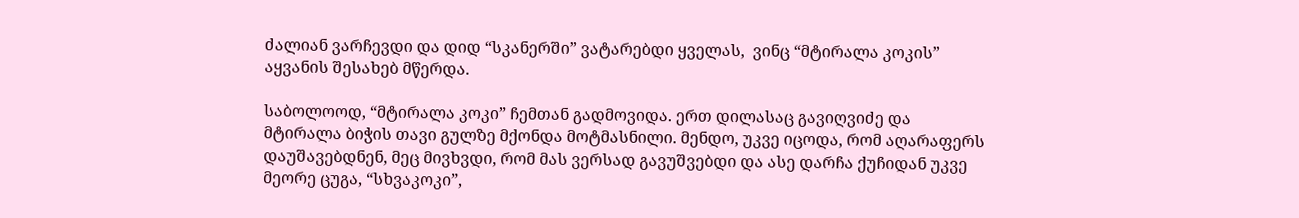ძალიან ვარჩევდი და დიდ “სკანერში” ვატარებდი ყველას,  ვინც “მტირალა კოკის” აყვანის შესახებ მწერდა.

საბოლოოდ, “მტირალა კოკი” ჩემთან გადმოვიდა. ერთ დილასაც გავიღვიძე და  მტირალა ბიჭის თავი გულზე მქონდა მოტმასნილი. მენდო, უკვე იცოდა, რომ აღარაფერს დაუშავებდნენ, მეც მივხვდი, რომ მას ვერსად გავუშვებდი და ასე დარჩა ქუჩიდან უკვე მეორე ცუგა, “სხვაკოკი”,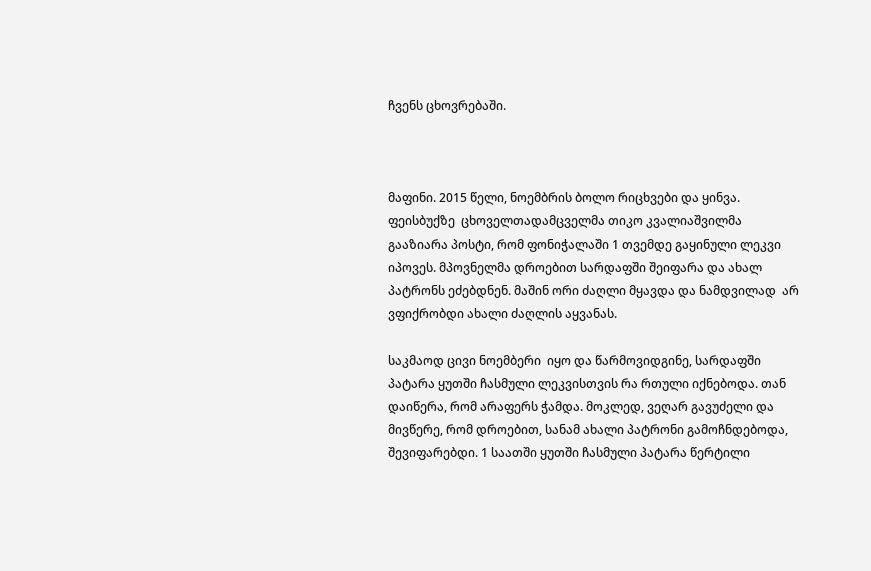ჩვენს ცხოვრებაში.



მაფინი. 2015 წელი, ნოემბრის ბოლო რიცხვები და ყინვა. ფეისბუქზე  ცხოველთადამცველმა თიკო კვალიაშვილმა გააზიარა პოსტი, რომ ფონიჭალაში 1 თვემდე გაყინული ლეკვი იპოვეს. მპოვნელმა დროებით სარდაფში შეიფარა და ახალ პატრონს ეძებდნენ. მაშინ ორი ძაღლი მყავდა და ნამდვილად  არ ვფიქრობდი ახალი ძაღლის აყვანას.

საკმაოდ ცივი ნოემბერი  იყო და წარმოვიდგინე, სარდაფში პატარა ყუთში ჩასმული ლეკვისთვის რა რთული იქნებოდა. თან დაიწერა, რომ არაფერს ჭამდა. მოკლედ, ვეღარ გავუძელი და მივწერე, რომ დროებით, სანამ ახალი პატრონი გამოჩნდებოდა, შევიფარებდი. 1 საათში ყუთში ჩასმული პატარა წერტილი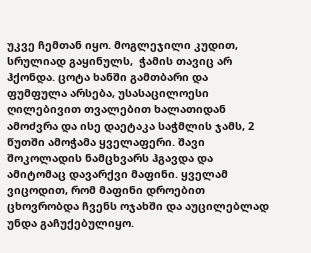უკვე ჩემთან იყო. მოგლეჯილი კუდით, სრულიად გაყინულს,  ჭამის თავიც არ ჰქონდა. ცოტა ხანში გამთბარი და ფუმფულა არსება, უსასაცილოესი ღილებივით თვალებით ხალათიდან ამოძვრა და ისე დაეტაკა საჭმლის ჯამს, 2 წუთში ამოჭამა ყველაფერი. შავი შოკოლადის ნამცხვარს ჰგავდა და ამიტომაც დავარქვი მაფინი. ყველამ ვიცოდით, რომ მაფინი დროებით ცხოვრობდა ჩვენს ოჯახში და აუცილებლად უნდა გაჩუქებულიყო.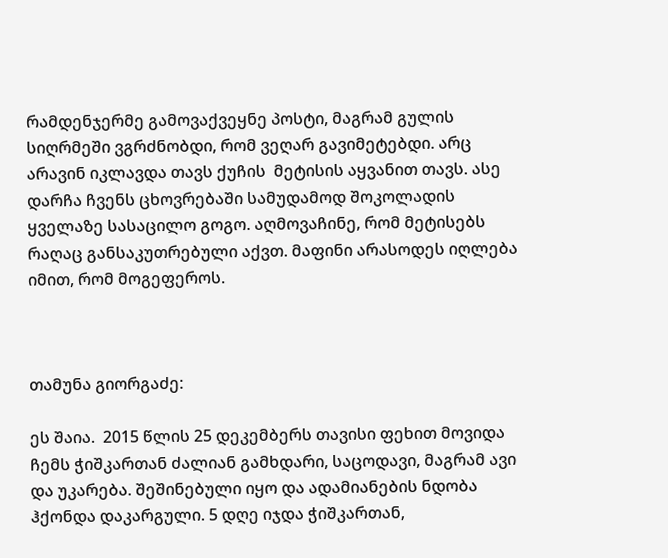რამდენჯერმე გამოვაქვეყნე პოსტი, მაგრამ გულის სიღრმეში ვგრძნობდი, რომ ვეღარ გავიმეტებდი. არც არავინ იკლავდა თავს ქუჩის  მეტისის აყვანით თავს. ასე დარჩა ჩვენს ცხოვრებაში სამუდამოდ შოკოლადის ყველაზე სასაცილო გოგო. აღმოვაჩინე, რომ მეტისებს რაღაც განსაკუთრებული აქვთ. მაფინი არასოდეს იღლება იმით, რომ მოგეფეროს.



თამუნა გიორგაძე:

ეს შაია.  2015 წლის 25 დეკემბერს თავისი ფეხით მოვიდა ჩემს ჭიშკართან ძალიან გამხდარი, საცოდავი, მაგრამ ავი და უკარება. შეშინებული იყო და ადამიანების ნდობა ჰქონდა დაკარგული. 5 დღე იჯდა ჭიშკართან,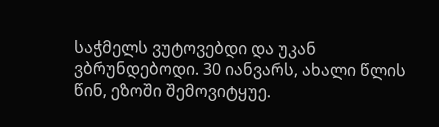საჭმელს ვუტოვებდი და უკან ვბრუნდებოდი. 30 იანვარს, ახალი წლის წინ, ეზოში შემოვიტყუე.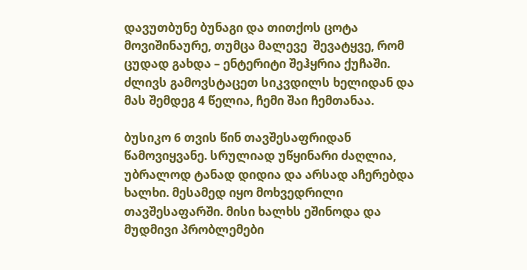დავუთბუნე ბუნაგი და თითქოს ცოტა მოვიშინაურე, თუმცა მალევე  შევატყვე, რომ ცუდად გახდა – ენტერიტი შეჰყრია ქუჩაში. ძლივს გამოვსტაცეთ სიკვდილს ხელიდან და მას შემდეგ 4 წელია, ჩემი შაი ჩემთანაა.

ბუსიკო 6 თვის წინ თავშესაფრიდან წამოვიყვანე. სრულიად უწყინარი ძაღლია, უბრალოდ ტანად დიდია და არსად აჩერებდა ხალხი. მესამედ იყო მოხვედრილი თავშესაფარში. მისი ხალხს ეშინოდა და მუდმივი პრობლემები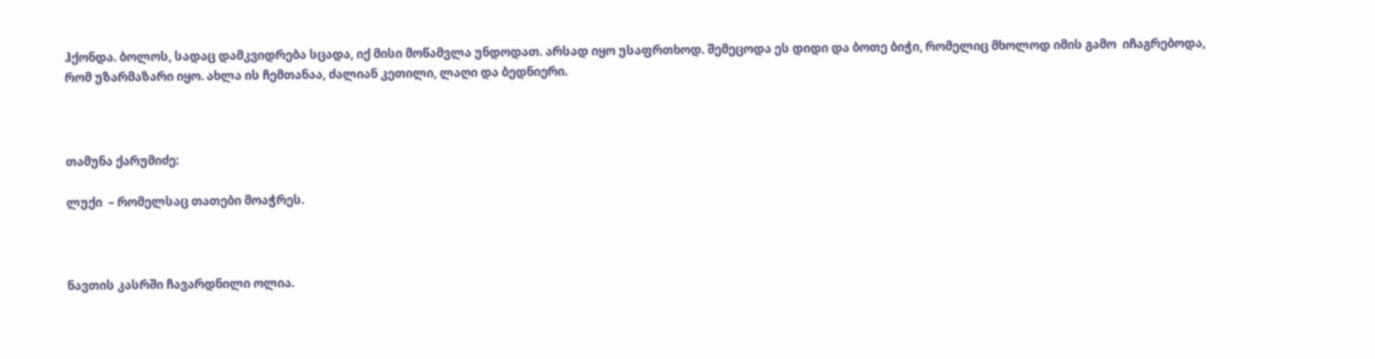ჰქონდა. ბოლოს, სადაც დამკვიდრება სცადა, იქ მისი მოწამვლა უნდოდათ. არსად იყო უსაფრთხოდ. შემეცოდა ეს დიდი და ბოთე ბიჭი, რომელიც მხოლოდ იმის გამო  იჩაგრებოდა, რომ უზარმაზარი იყო. ახლა ის ჩემთანაა, ძალიან კეთილი, ლაღი და ბედნიერი.



თამუნა ქარუმიძე:

ლუქი  – რომელსაც თათები მოაჭრეს.



ნავთის კასრში ჩავარდნილი ოლია.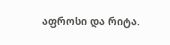აფროსი და რიტა.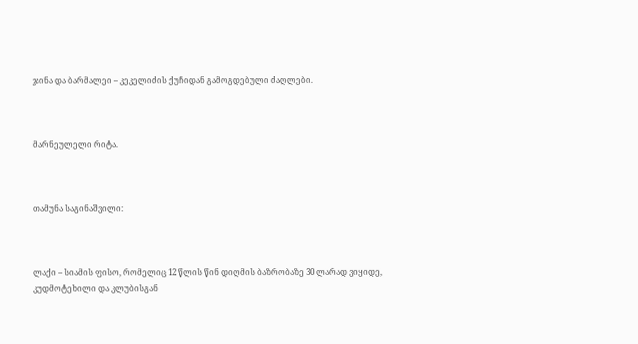ჯინა და ბარმალეი – კეკელიძის ქუჩიდან გამოგდებული ძაღლები.



მარნეულელი რიტა.



თამუნა საგინაშვილი:



ლაქი – სიამის ფისო, რომელიც 12 წლის წინ დიღმის ბაზრობაზე 30 ლარად ვიყიდე, კუდმოტეხილი და კლუბისგან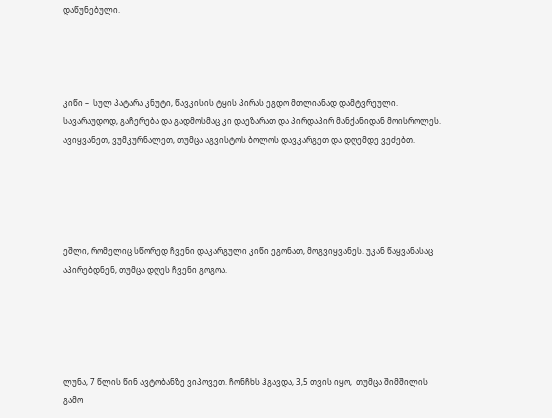დაწუნებული.




კიწი –  სულ პატარა კნუტი, წავკისის ტყის პირას ეგდო მთლიანად დამტვრეული.  სავარაუდოდ, გაჩერება და გადმოსმაც კი დაეზარათ და პირდაპირ მანქანიდან მოისროლეს. ავიყვანეთ, ვუმკურნალეთ, თუმცა აგვისტოს ბოლოს დავკარგეთ და დღემდე ვეძებთ.





ეშლი, რომელიც სწორედ ჩვენი დაკარგული კიწი ეგონათ, მოგვიყვანეს. უკან წაყვანასაც აპირებდნენ, თუმცა დღეს ჩვენი გოგოა.





ლუნა, 7 წლის წინ ავტობანზე ვიპოვეთ. ჩონჩხს ჰგავდა, 3,5 თვის იყო,  თუმცა შიმშილის გამო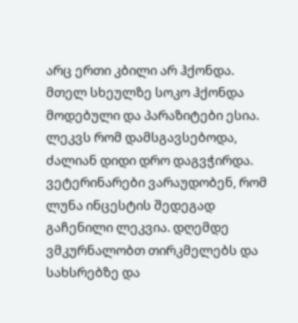არც ერთი კბილი არ ჰქონდა. მთელ სხეულზე სოკო ჰქონდა მოდებული და პარაზიტები ესია. ლეკვს რომ დამსგავსებოდა, ძალიან დიდი დრო დაგვჭირდა. ვეტერინარები ვარაუდობენ, რომ ლუნა ინცესტის შედეგად გაჩენილი ლეკვია. დღემდე ვმკურნალობთ თირკმელებს და სახსრებზე და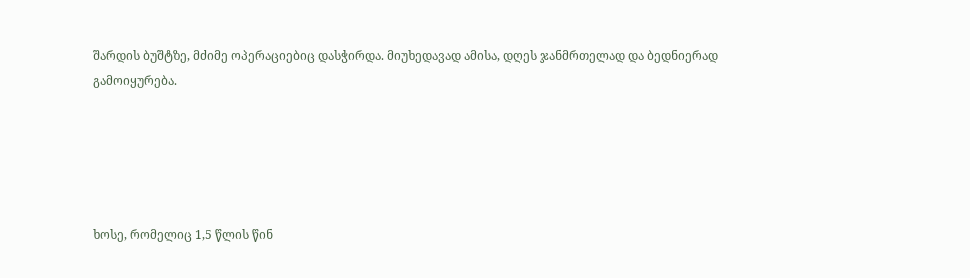შარდის ბუშტზე, მძიმე ოპერაციებიც დასჭირდა. მიუხედავად ამისა, დღეს ჯანმრთელად და ბედნიერად გამოიყურება.





ხოსე, რომელიც 1,5 წლის წინ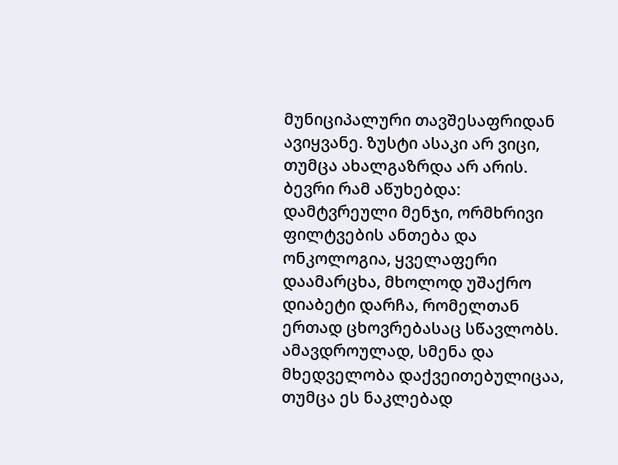მუნიციპალური თავშესაფრიდან ავიყვანე. ზუსტი ასაკი არ ვიცი, თუმცა ახალგაზრდა არ არის. ბევრი რამ აწუხებდა: დამტვრეული მენჯი, ორმხრივი ფილტვების ანთება და ონკოლოგია, ყველაფერი დაამარცხა, მხოლოდ უშაქრო დიაბეტი დარჩა, რომელთან ერთად ცხოვრებასაც სწავლობს. ამავდროულად, სმენა და მხედველობა დაქვეითებულიცაა, თუმცა ეს ნაკლებად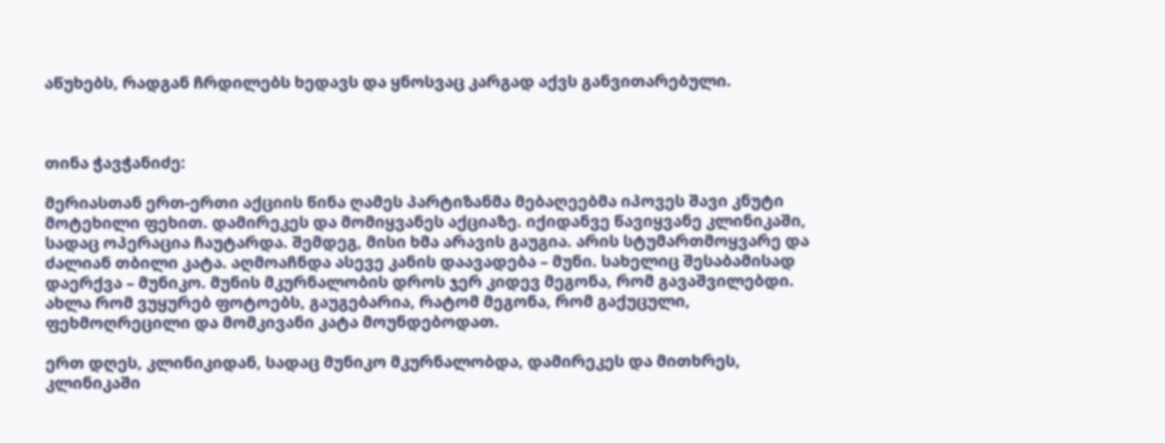აწუხებს, რადგან ჩრდილებს ხედავს და ყნოსვაც კარგად აქვს განვითარებული.



თინა ჭავჭანიძე:

მერიასთან ერთ-ერთი აქციის წინა ღამეს პარტიზანმა მებაღეებმა იპოვეს შავი კნუტი მოტეხილი ფეხით. დამირეკეს და მომიყვანეს აქციაზე. იქიდანვე წავიყვანე კლინიკაში, სადაც ოპერაცია ჩაუტარდა. შემდეგ, მისი ხმა არავის გაუგია. არის სტუმართმოყვარე და ძალიან თბილი კატა. აღმოაჩნდა ასევე კანის დაავადება – მუნი. სახელიც შესაბამისად დაერქვა – მუნიკო. მუნის მკურნალობის დროს ჯერ კიდევ მეგონა, რომ გავაშვილებდი. ახლა რომ ვუყურებ ფოტოებს, გაუგებარია, რატომ მეგონა, რომ გაქუცული, ფეხმოღრეცილი და მომკივანი კატა მოუნდებოდათ.

ერთ დღეს, კლინიკიდან, სადაც მუნიკო მკურნალობდა, დამირეკეს და მითხრეს, კლინიკაში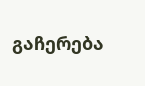გაჩერება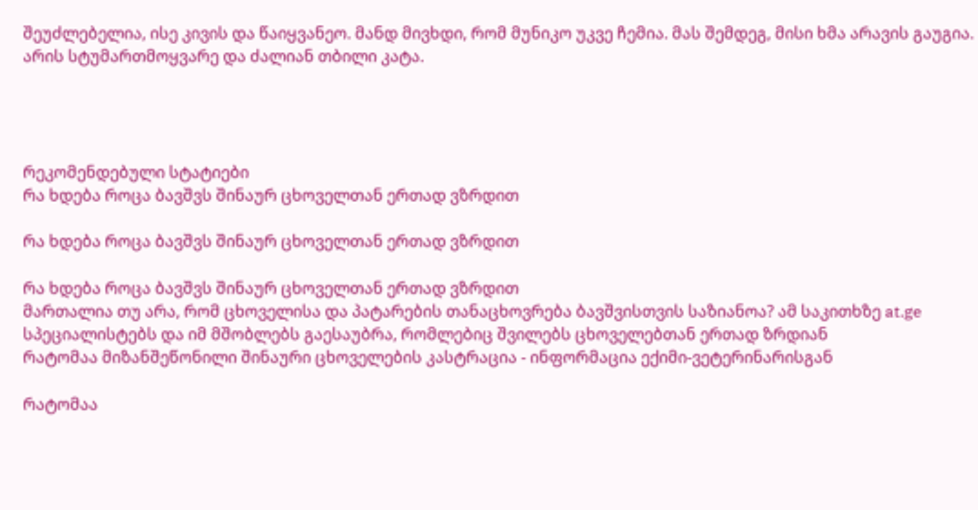შეუძლებელია, ისე კივის და წაიყვანეო. მანდ მივხდი, რომ მუნიკო უკვე ჩემია. მას შემდეგ, მისი ხმა არავის გაუგია. არის სტუმართმოყვარე და ძალიან თბილი კატა.




რეკომენდებული სტატიები
რა ხდება როცა ბავშვს შინაურ ცხოველთან ერთად ვზრდით

რა ხდება როცა ბავშვს შინაურ ცხოველთან ერთად ვზრდით

რა ხდება როცა ბავშვს შინაურ ცხოველთან ერთად ვზრდით
მართალია თუ არა, რომ ცხოველისა და პატარების თანაცხოვრება ბავშვისთვის საზიანოა? ამ საკითხზე at.ge სპეციალისტებს და იმ მშობლებს გაესაუბრა, რომლებიც შვილებს ცხოველებთან ერთად ზრდიან
რატომაა მიზანშეწონილი შინაური ცხოველების კასტრაცია - ინფორმაცია ექიმი-ვეტერინარისგან

რატომაა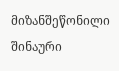მიზანშეწონილი შინაური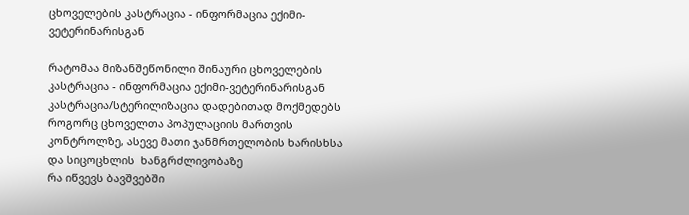ცხოველების კასტრაცია - ინფორმაცია ექიმი-ვეტერინარისგან

რატომაა მიზანშეწონილი შინაური ცხოველების კასტრაცია - ინფორმაცია ექიმი-ვეტერინარისგან
კასტრაცია/სტერილიზაცია დადებითად მოქმედებს როგორც ცხოველთა პოპულაციის მართვის კონტროლზე, ასევე მათი ჯანმრთელობის ხარისხსა და სიცოცხლის  ხანგრძლივობაზე
რა იწვევს ბავშვებში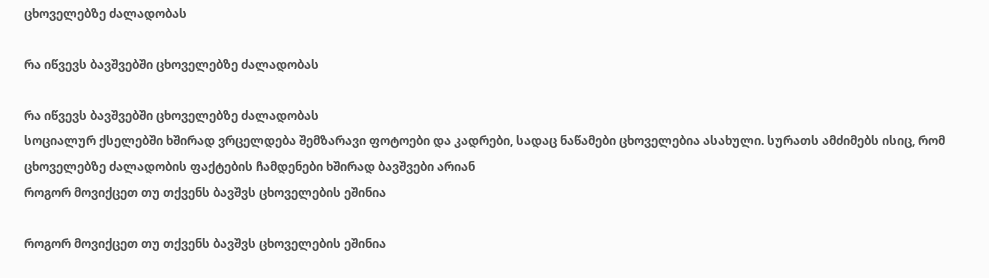ცხოველებზე ძალადობას

რა იწვევს ბავშვებში ცხოველებზე ძალადობას

რა იწვევს ბავშვებში ცხოველებზე ძალადობას
სოციალურ ქსელებში ხშირად ვრცელდება შემზარავი ფოტოები და კადრები, სადაც ნაწამები ცხოველებია ასახული. სურათს ამძიმებს ისიც, რომ ცხოველებზე ძალადობის ფაქტების ჩამდენები ხშირად ბავშვები არიან
როგორ მოვიქცეთ თუ თქვენს ბავშვს ცხოველების ეშინია

როგორ მოვიქცეთ თუ თქვენს ბავშვს ცხოველების ეშინია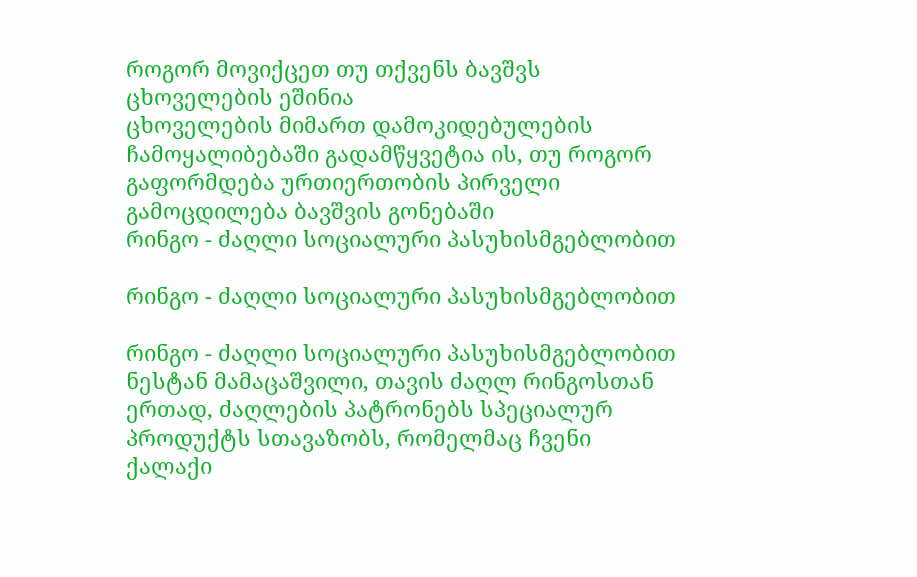როგორ მოვიქცეთ თუ თქვენს ბავშვს ცხოველების ეშინია
ცხოველების მიმართ დამოკიდებულების ჩამოყალიბებაში გადამწყვეტია ის, თუ როგორ გაფორმდება ურთიერთობის პირველი გამოცდილება ბავშვის გონებაში
რინგო - ძაღლი სოციალური პასუხისმგებლობით

რინგო - ძაღლი სოციალური პასუხისმგებლობით

რინგო - ძაღლი სოციალური პასუხისმგებლობით
ნესტან მამაცაშვილი, თავის ძაღლ რინგოსთან ერთად, ძაღლების პატრონებს სპეციალურ პროდუქტს სთავაზობს, რომელმაც ჩვენი ქალაქი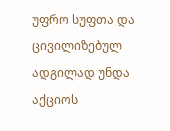უფრო სუფთა და ცივილიზებულ ადგილად უნდა აქციოს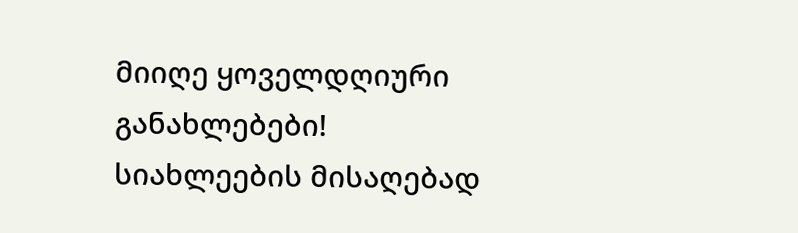მიიღე ყოველდღიური განახლებები!
სიახლეების მისაღებად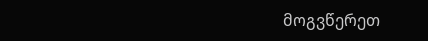მოგვწერეთ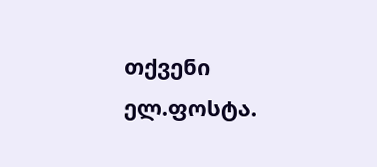თქვენი ელ.ფოსტა.